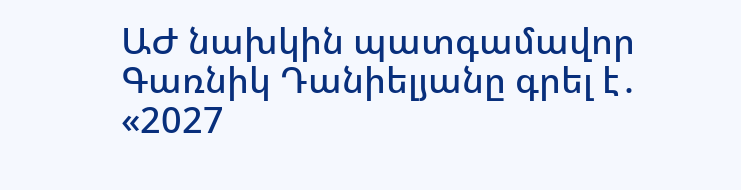ԱԺ նախկին պատգամավոր Գառնիկ Դանիելյանը գրել է․
«2027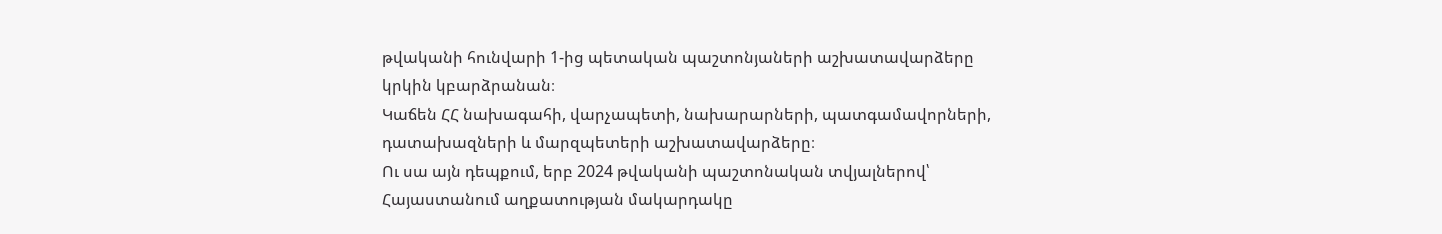թվականի հունվարի 1-ից պետական պաշտոնյաների աշխատավարձերը կրկին կբարձրանան։
Կաճեն ՀՀ նախագահի, վարչապետի, նախարարների, պատգամավորների, դատախազների և մարզպետերի աշխատավարձերը։
Ու սա այն դեպքում, երբ 2024 թվականի պաշտոնական տվյալներով՝ Հայաստանում աղքատության մակարդակը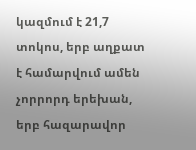կազմում է 21,7 տոկոս, երբ աղքատ է համարվում ամեն չորրորդ երեխան, երբ հազարավոր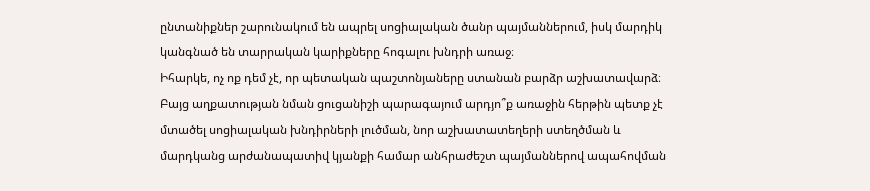ընտանիքներ շարունակում են ապրել սոցիալական ծանր պայմաններում, իսկ մարդիկ կանգնած են տարրական կարիքները հոգալու խնդրի առաջ։
Իհարկե, ոչ ոք դեմ չէ, որ պետական պաշտոնյաները ստանան բարձր աշխատավարձ։
Բայց աղքատության նման ցուցանիշի պարագայում արդյո՞ք առաջին հերթին պետք չէ մտածել սոցիալական խնդիրների լուծման, նոր աշխատատեղերի ստեղծման և մարդկանց արժանապատիվ կյանքի համար անհրաժեշտ պայմաններով ապահովման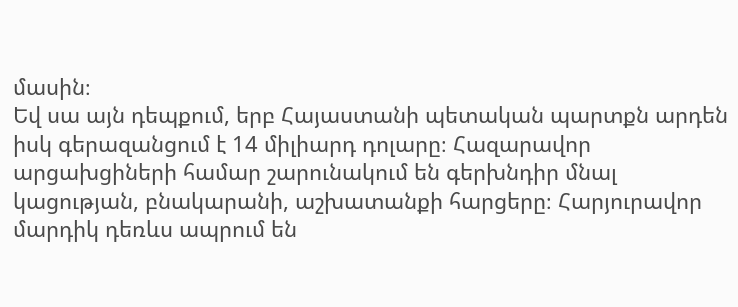մասին։
Եվ սա այն դեպքում, երբ Հայաստանի պետական պարտքն արդեն իսկ գերազանցում է 14 միլիարդ դոլարը։ Հազարավոր արցախցիների համար շարունակում են գերխնդիր մնալ կացության, բնակարանի, աշխատանքի հարցերը։ Հարյուրավոր մարդիկ դեռևս ապրում են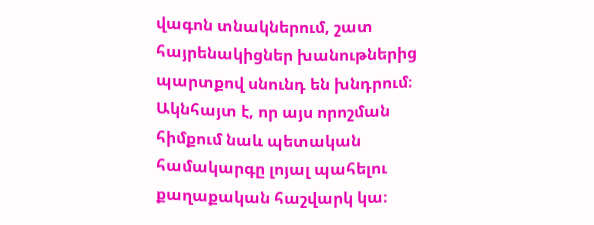վագոն տնակներում, շատ հայրենակիցներ խանութներից պարտքով սնունդ են խնդրում։
Ակնհայտ է, որ այս որոշման հիմքում նաև պետական համակարգը լոյալ պահելու քաղաքական հաշվարկ կա։